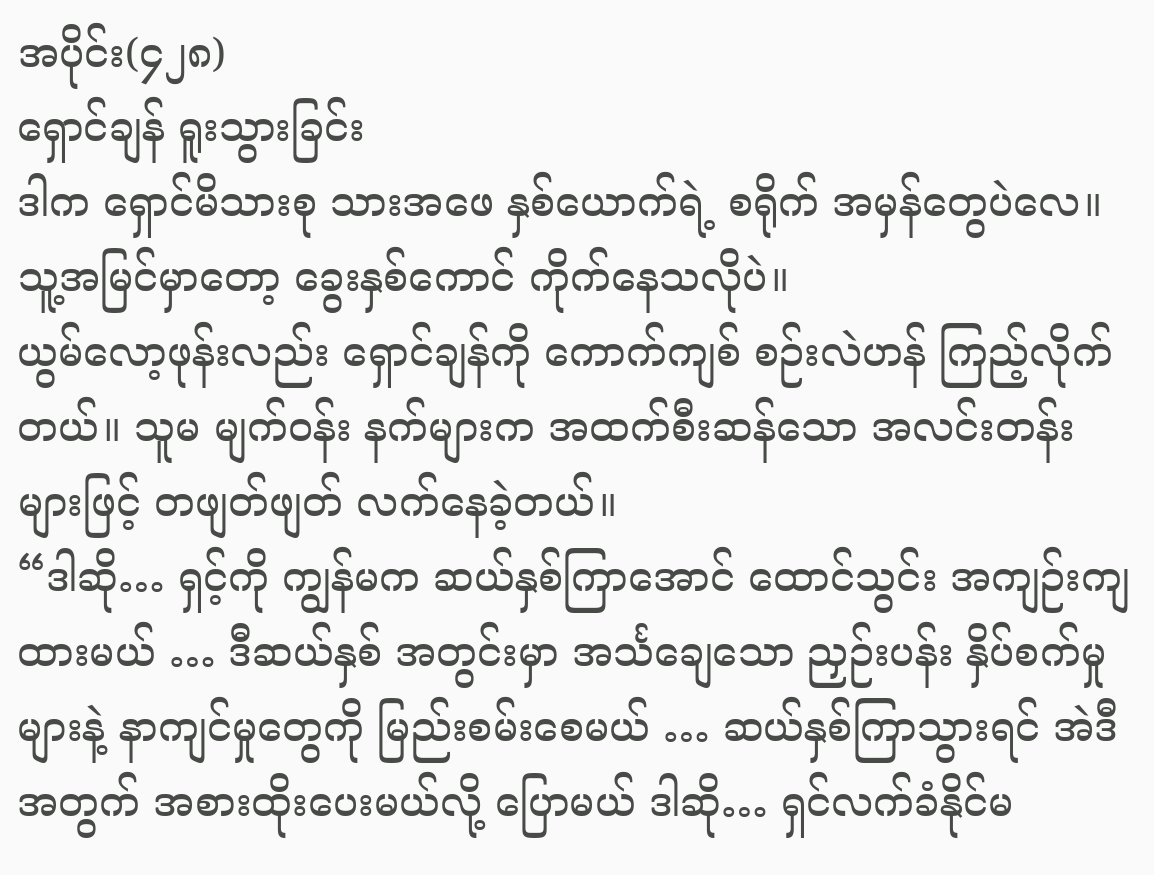အပိုင်း(၄၂၈)
ရှောင်ချန် ရူးသွားခြင်း
ဒါက ရှောင်မိသားစု သားအဖေ နှစ်ယောက်ရဲ့ စရိုက် အမှန်တွေပဲလေ။
သူ့အမြင်မှာတော့ ခွေးနှစ်ကောင် ကိုက်နေသလိုပဲ။
ယွမ်လော့ဖုန်းလည်း ရှောင်ချန်ကို ကောက်ကျစ် စဉ်းလဲဟန် ကြည့်လိုက်တယ်။ သူမ မျက်ဝန်း နက်များက အထက်စီးဆန်သော အလင်းတန်းများဖြင့် တဖျတ်ဖျတ် လက်နေခဲ့တယ်။
“ဒါဆို… ရှင့်ကို ကျွန်မက ဆယ်နှစ်ကြာအောင် ထောင်သွင်း အကျဉ်းကျထားမယ် … ဒီဆယ်နှစ် အတွင်းမှာ အင်္သချေသော ညှဉ်းပန်း နှိပ်စက်မှုများနဲ့ နာကျင်မှုတွေကို မြည်းစမ်းစေမယ် … ဆယ်နှစ်ကြာသွားရင် အဲဒီအတွက် အစားထိုးပေးမယ်လို့ ပြောမယ် ဒါဆို… ရှင်လက်ခံနိုင်မ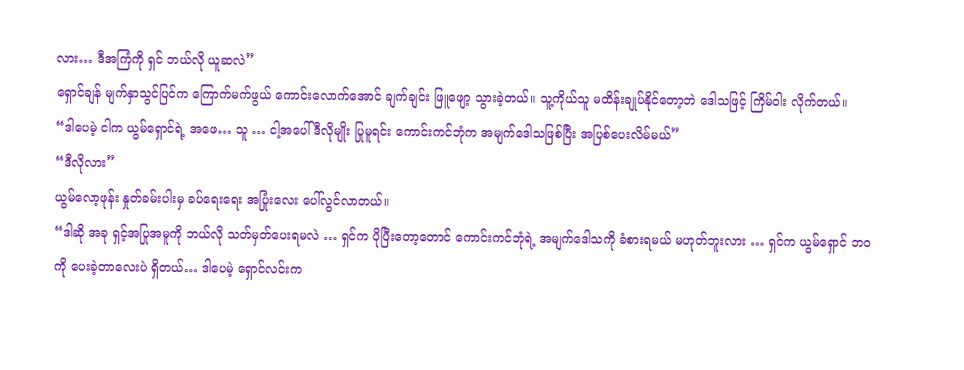လား… ဒီအကြံကို ရှင် ဘယ်လို ယူဆလဲ”
ရှောင်ချန် မျက်နှာသွင်ပြင်က ကြောက်မက်ဖွယ် ကောင်းလောက်အောင် ချက်ချင်း ဖြူဖျော့ သွားခဲ့တယ်။ သူ့ကိုယ်သူ မထိန်းချုပ်နိုင်တော့ဘဲ ဒေါသဖြင့် ကြိမ်ဝါး လိုက်တယ်။
“ဒါပေမဲ့ ငါက ယွမ်ရှောင်ရဲ့ အဖေ… သူ … ငါ့အပေါ် ဒီလိုမျိုး ပြုမူရင်း ကောင်းကင်ဘုံက အမျက်ဒေါသဖြစ်ပြီး အပြစ်ပေးလိမ်မယ်”
“ဒီလိုလား”
ယွမ်လော့ဖုန်း နှုတ်ခမ်းပါးမှ ခပ်ရေးရေး အပြုံးလေး ပေါ်လွင်လာတယ်။
“ဒါဆို အခု ရှင့်အပြုအမူကို ဘယ်လို သတ်မှတ်ပေးရမလဲ … ရှင်က ပိုပြီးတော့တောင် ကောင်းကင်ဘုံရဲ့ အမျက်ဒေါသကို ခံစားရမယ် မဟုတ်ဘူးလား … ရှင်က ယွမ်ရှောင် ဘဝကို ပေးခဲ့တာလေးပဲ ရှိတယ်… ဒါပေမဲ့ ရှောင်လင်းက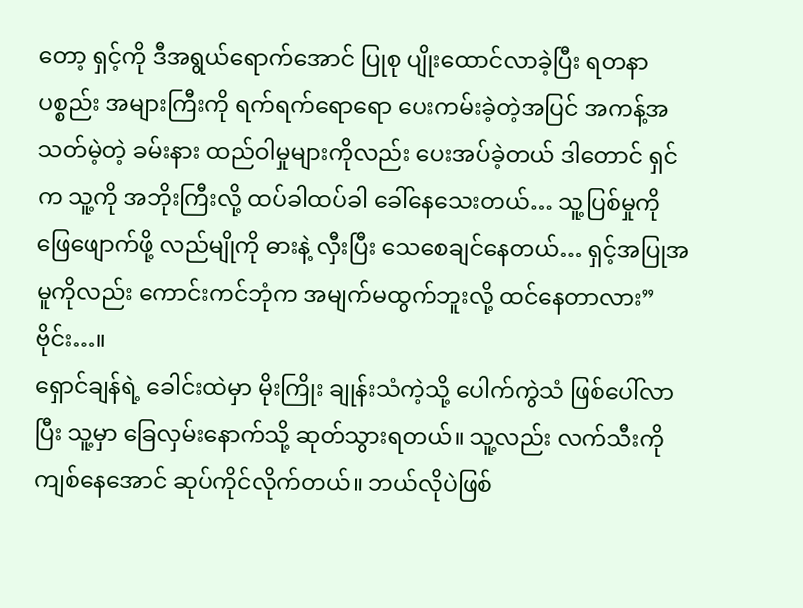တော့ ရှင့်ကို ဒီအရွယ်ရောက်အောင် ပြုစု ပျိုးထောင်လာခဲ့ပြီး ရတနာပစ္စည်း အများကြီးကို ရက်ရက်ရောရော ပေးကမ်းခဲ့တဲ့အပြင် အကန့်အသတ်မဲ့တဲ့ ခမ်းနား ထည်ဝါမှုများကိုလည်း ပေးအပ်ခဲ့တယ် ဒါတောင် ရှင်က သူ့ကို အဘိုးကြီးလို့ ထပ်ခါထပ်ခါ ခေါ်နေသေးတယ်… သူ့ပြစ်မှုကို ဖြေဖျောက်ဖို့ လည်မျိုကို ဓားနဲ့ လှီးပြီး သေစေချင်နေတယ်… ရှင့်အပြုအမူကိုလည်း ကောင်းကင်ဘုံက အမျက်မထွက်ဘူးလို့ ထင်နေတာလား”
ဗိုင်း…။
ရှောင်ချန်ရဲ့ ခေါင်းထဲမှာ မိုးကြိုး ချုန်းသံကဲ့သို့ ပေါက်ကွဲသံ ဖြစ်ပေါ်လာပြီး သူ့မှာ ခြေလှမ်းနောက်သို့ ဆုတ်သွားရတယ်။ သူ့လည်း လက်သီးကို ကျစ်နေအောင် ဆုပ်ကိုင်လိုက်တယ်။ ဘယ်လိုပဲဖြစ်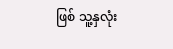ဖြစ် သူ့နှလုံး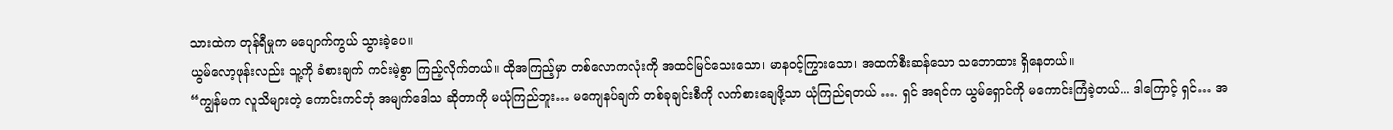သားထဲက တုန်ရီမှုက မပျောက်ကွယ် သွားခဲ့ပေ။
ယွမ်လော့ဖုန်းလည်း သူ့ကို ခံစားချက် ကင်းမဲ့စွာ ကြည့်လိုက်တယ်။ ထိုအကြည့်မှာ တစ်လောကလုံးကို အထင်မြင်သေးသော၊ မာနဝင့်ကြွားသော၊ အထက်စီးဆန်သော သဘောထား ရှိနေတယ်။
“ကျွန်မက လူသိများတဲ့ ကောင်းကင်ဘုံ အမျက်ဒေါသ ဆိုတာကို မယုံကြည်ဘူး… မကျေနပ်ချက် တစ်ခုချင်းစီကို လက်စားချေဖို့သာ ယုံကြည်ရတယ် …. ရှင် အရင်က ယွမ်ရှောင်ကို မကောင်းကြံခဲ့တယ်... ဒါကြောင့် ရှင်… အ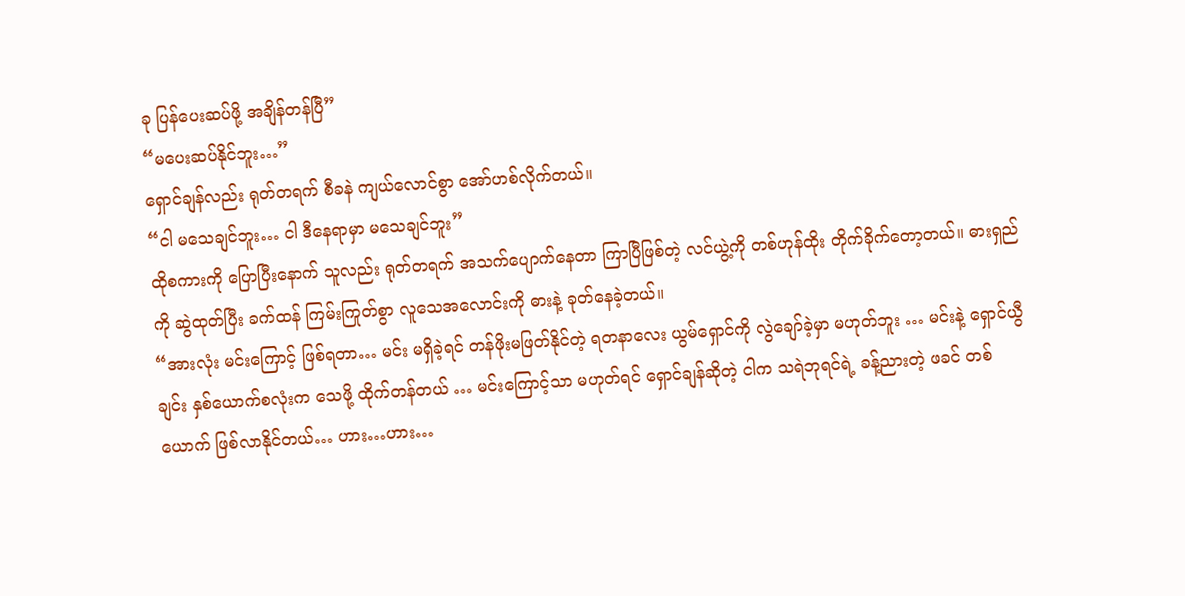ခု ပြန်ပေးဆပ်ဖို့ အချိန်တန်ပြီ”
“မပေးဆပ်နိုင်ဘူး…”
ရှောင်ချန်လည်း ရုတ်တရက် စီခနဲ ကျယ်လောင်စွာ အော်ဟစ်လိုက်တယ်။
“ငါ မသေချင်ဘူး… ငါ ဒီနေရာမှာ မသေချင်ဘူး”
ထိုစကားကို ပြောပြီးနောက် သူလည်း ရုတ်တရက် အသက်ပျောက်နေတာ ကြာပြီဖြစ်တဲ့ လင်ယွဲ့ကို တစ်ဟုန်ထိုး တိုက်ခိုက်တော့တယ်။ ဓားရှည်ကို ဆွဲထုတ်ပြီး ခက်ထန် ကြမ်းကြုတ်စွာ လူသေအလောင်းကို ဓားနဲ့ ခုတ်နေခဲ့တယ်။
“အားလုံး မင်းကြောင့် ဖြစ်ရတာ… မင်း မရှိခဲ့ရင် တန်ဖိုးမဖြတ်နိုင်တဲ့ ရတနာလေး ယွမ်ရှောင်ကို လွဲချော်ခဲ့မှာ မဟုတ်ဘူး … မင်းနဲ့ ရှောင်ယွီချင်း နှစ်ယောက်စလုံးက သေဖို့ ထိုက်တန်တယ် … မင်းကြောင့်သာ မဟုတ်ရင် ရှောင်ချန်ဆိုတဲ့ ငါက သရဲဘုရင်ရဲ့ ခန့်ညားတဲ့ ဖခင် တစ်ယောက် ဖြစ်လာနိုင်တယ်… ဟား…ဟား…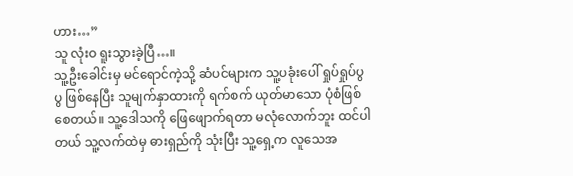ဟား…”
သူ လုံးဝ ရူးသွားခဲ့ပြီ…။
သူ့ဦးခေါင်းမှ မင်ရောင်ကဲ့သို့ ဆံပင်များက သူ့ပခုံးပေါ် ရှုပ်ရှုပ်ပွပွ ဖြစ်နေပြီး သူမျက်နှာထားကို ရက်စက် ယုတ်မာသော ပုံစံဖြစ်စေတယ်။ သူ့ဒေါသကို ဖြေဖျောက်ရတာ မလုံလောက်ဘူး ထင်ပါတယ် သူ့လက်ထဲမှ ဓားရှည်ကို သုံးပြီး သူ့ရှေ့က လူသေအ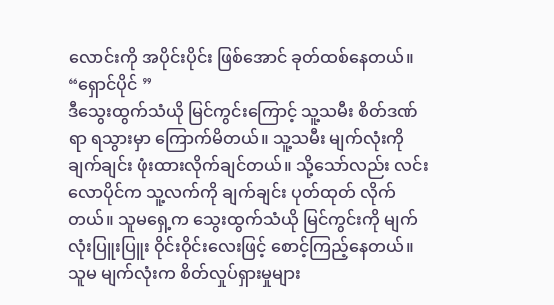လောင်းကို အပိုင်းပိုင်း ဖြစ်အောင် ခုတ်ထစ်နေတယ်။
“ရှောင်ပိုင် ”
ဒီသွေးထွက်သံယို မြင်ကွင်းကြောင့် သူ့သမီး စိတ်ဒဏ်ရာ ရသွားမှာ ကြောက်မိတယ်။ သူ့သမီး မျက်လုံးကို ချက်ချင်း ဖုံးထားလိုက်ချင်တယ်။ သို့သော်လည်း လင်းလောပိုင်က သူ့လက်ကို ချက်ချင်း ပုတ်ထုတ် လိုက်တယ်။ သူမရှေ့က သွေးထွက်သံယို မြင်ကွင်းကို မျက်လုံးပြူးပြူး ဝိုင်းဝိုင်းလေးဖြင့် စောင့်ကြည့်နေတယ်။ သူမ မျက်လုံးက စိတ်လှုပ်ရှားမှုများ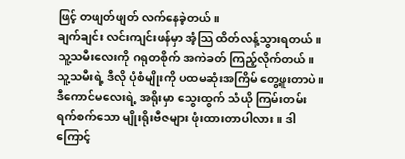ဖြင့် တဖျတ်ဖျတ် လက်နေခဲ့တယ်။
ချက်ချင်း လင်းကျင်းဖန်မှာ အံ့သြ ထိတ်လန့်သွားရတယ်။
သူ့သမီးလေးကို ဂရုတစိုက် အကဲခတ် ကြည့်လိုက်တယ်။ သူ့သမီးရဲ့ ဒီလို ပုံစံမျိုးကို ပထမဆုံးအကြိမ် တွေ့ဖူးတာပဲ။
ဒီကောင်မလေးရဲ့ အရိုးမှာ သွေးထွက် သံယို ကြမ်းတမ်း ရက်စက်သော မျိုးရိုးဗီဇများ ဖုံးထားတာပါလား။ ဒါကြောင့်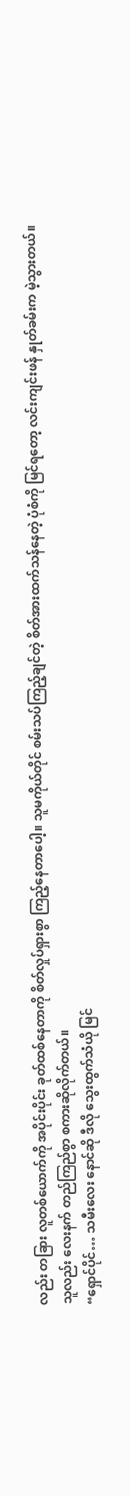လည်း တခြား လူတစ်ယောက်ကို အပိုင်းပိုင်း ခုတ်ထစ်နေတာကို စိတ်လှုပ်ရှားစွာ ကြည့်နေတာပေါ့။ သူမကိုယ်တိုင် စမ်းသပ်ကြည့်ချင်တဲ့ စိတ်အားထက်သန်နေတဲ့ ပုံစံကို မြင်ရတော့ လင်းကျင်းဖန် နှုတ်ခမ်းက မဲ့သွားတယ်။
သူလည်း လေးနက် တည်ကြည်စွာ စကားဆိုလိုက်တယ်။
“ရှောင်ပိုင်… သမီးလေး နောင်ဆို ဒီလို သွေးထွက်သံယို မြင်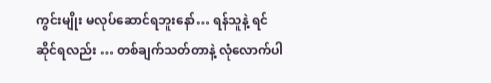ကွင်းမျိုး မလုပ်ဆောင်ရဘူးနော်… ရန်သူနဲ့ ရင်ဆိုင်ရလည်း … တစ်ချက်သတ်တာနဲ့ လုံလောက်ပါ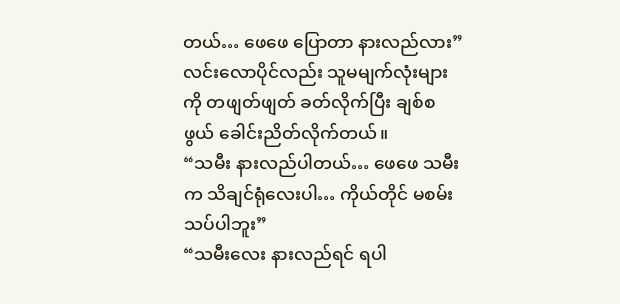တယ်… ဖေဖေ ပြောတာ နားလည်လား”
လင်းလောပိုင်လည်း သူမမျက်လုံးများကို တဖျတ်ဖျတ် ခတ်လိုက်ပြီး ချစ်စဖွယ် ခေါင်းညိတ်လိုက်တယ်။
“သမီး နားလည်ပါတယ်… ဖေဖေ သမီးက သိချင်ရုံလေးပါ… ကိုယ်တိုင် မစမ်းသပ်ပါဘူး”
“သမီးလေး နားလည်ရင် ရပါ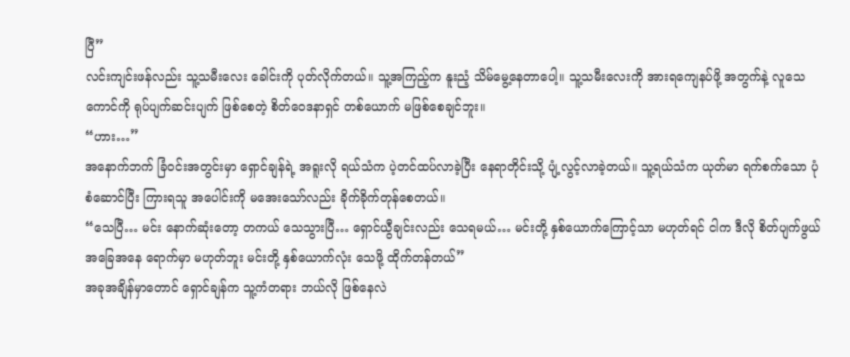ပြီ”
လင်းကျင်းဖန်လည်း သူ့သမီးလေး ခေါင်းကို ပုတ်လိုက်တယ်။ သူ့အကြည့်က နူးညံ့ သိမ်မွေ့နေတာပေါ့။ သူ့သမီးလေးကို အားရကျေနပ်ဖို့ အတွက်နဲ့ လူသေကောင်ကို ရုပ်ပျက်ဆင်းပျက် ဖြစ်စေတဲ့ စိတ်ဝေဒနာရှင် တစ်ယောက် မဖြစ်စေချင်ဘူး။
“ဟား…”
အနောက်ဘက် ခြံဝင်းအတွင်းမှာ ရှောင်ချန်ရဲ့ အရူးလို ရယ်သံက ပဲ့တင်ထပ်လာခဲ့ပြီး နေရာတိုင်းသို့ ပျံ့လွင့်လာခဲ့တယ်။ သူ့ရယ်သံက ယုတ်မာ ရက်စက်သော ပုံစံဆောင်ပြီး ကြားရသူ အပေါင်းကို မအေးသော်လည်း ခိုက်ခိုက်တုန်စေတယ်။
“သေပြီ… မင်း နောက်ဆုံးတော့ တကယ် သေသွားပြီ… ရှောင်ယွီချင်းလည်း သေရမယ်… မင်းတို့ နှစ်ယောက်ကြောင့်သာ မဟုတ်ရင် ငါက ဒီလို စိတ်ပျက်ဖွယ် အခြေအနေ ရောက်မှာ မဟုတ်ဘူး မင်းတို့ နှစ်ယောက်လုံး သေဖို့ ထိုက်တန်တယ်”
အခုအချိန်မှာတောင် ရှောင်ချန်က သူ့ကံတရား ဘယ်လို ဖြစ်နေလဲ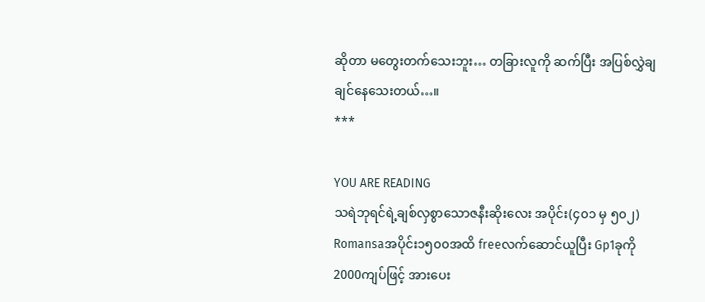ဆိုတာ မတွေးတက်သေးဘူး… တခြားလူကို ဆက်ပြီး အပြစ်လွှဲချ ချင်နေသေးတယ်…။
***

YOU ARE READING
သရဲဘုရင်ရဲ့ချစ်လှစွာသောဇနီးဆိုးလေး အပိုင်း(၄၀၁ မှ ၅၀၂)
Romansaအပိုင်း၁၅၀၀အထိ freeလက်ဆောင်ယူပြီး Gp1ခုကို 2000ကျပ်ဖြင့် အားပေး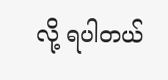လို့ ရပါတယ်